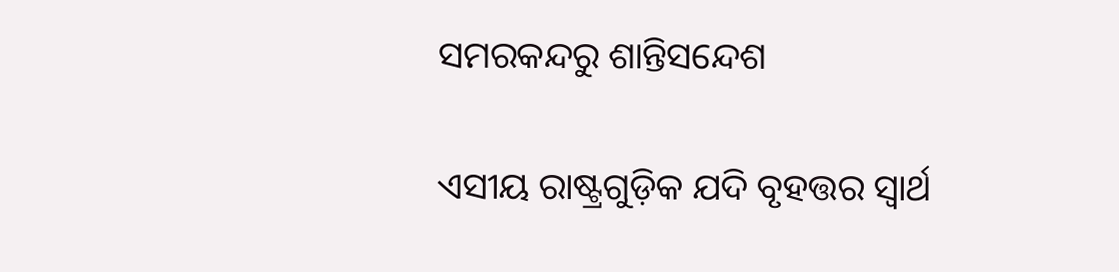ସମରକନ୍ଦରୁ ଶାନ୍ତିସନ୍ଦେଶ

ଏସୀୟ ରାଷ୍ଟ୍ରଗୁଡ଼ିକ ଯଦି ବୃହତ୍ତର ସ୍ବାର୍ଥ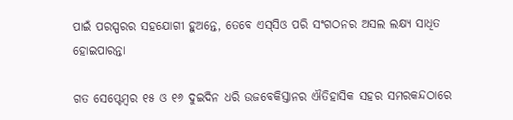ପାଇଁ ପରସ୍ପରର ସହଯୋଗୀ ହୁଅନ୍ତେ, ତେବେ ଏସ୍‌ସିଓ ପରି ସଂଗଠନର ଅସଲ ଲକ୍ଷ୍ୟ ସାଧିତ ହୋଇପାରନ୍ତା

ଗତ ସେପ୍ଟେମ୍ବର ୧୫ ଓ ୧୬ ଦୁଇଦିନ ଧରି ଉଜବେକିସ୍ତାନର ଐତିହାସିକ ସହର ସମରକନ୍ଦଠାରେ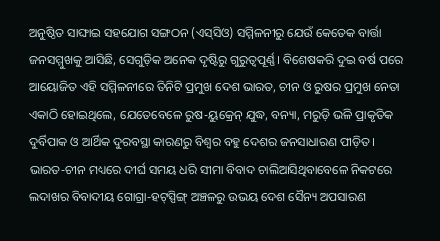ଅନୁଷ୍ଠିତ ସାଙ୍ଘାଇ ସହଯୋଗ ସଙ୍ଗଠନ (ଏସ୍‌ସିଓ) ସମ୍ମିଳନୀରୁ ଯେଉଁ କେତେକ ବାର୍ତ୍ତା ଜନସମ୍ମୁଖକୁ ଆସିଛି, ସେଗୁଡ଼ିକ ଅନେକ ଦୃଷ୍ଟିରୁ ଗୁରୁତ୍ବପୂର୍ଣ୍ଣ। ବିଶେଷକରି ଦୁଇ ବର୍ଷ ପରେ ଆୟୋଜିତ ଏହି ସମ୍ମିଳନୀରେ ତିନିଟି ପ୍ରମୁଖ ଦେଶ ଭାରତ, ଚୀନ ଓ ରୁଷର ପ୍ରମୁଖ ନେତା ଏକାଠି ହୋଇଥିଲେ, ଯେତେବେଳେ ରୁଷ-ୟୁକ୍ରେନ୍‌ ଯୁଦ୍ଧ, ବନ୍ୟା, ମରୁଡ଼ି ଭଳି ପ୍ରାକୃତିକ ଦୁର୍ବିପାକ ଓ ଆର୍ଥିକ ଦୁରବସ୍ଥା କାରଣରୁ ବିଶ୍ବର ବହୁ ଦେଶର ଜନସାଧାରଣ ପୀଡ଼ିତ। ଭାରତ-ଚୀନ ମଧ୍ୟରେ ଦୀର୍ଘ ସମୟ ଧରି ସୀମା ବିବାଦ ଚାଲିଆସିଥିବାବେଳେ ନିକଟରେ ଲଦାଖର ବିବାଦୀୟ ଗୋଗ୍ରା-ହଟ୍‌ସ୍ପିଙ୍ଗ୍‌ ଅଞ୍ଚଳରୁ ଉଭୟ ଦେଶ ସୈନ୍ୟ ଅପସାରଣ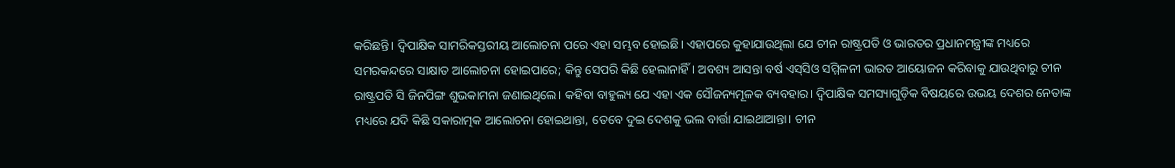କରିଛନ୍ତି। ଦ୍ବିପାକ୍ଷିକ ସାମରିକସ୍ତରୀୟ ଆଲୋଚନା ପରେ ଏହା ସମ୍ଭବ ହୋଇଛି। ଏହାପରେ କୁହାଯାଉଥିଲା ଯେ ଚୀନ ରାଷ୍ଟ୍ରପତି ଓ ଭାରତର ପ୍ରଧାନମନ୍ତ୍ରୀଙ୍କ ମଧ୍ୟରେ ସମରକନ୍ଦରେ ସାକ୍ଷାତ ଆଲୋଚନା ହୋଇପାରେ; କିନ୍ତୁ ସେପରି କିଛି ହେଲାନାହିଁ। ଅବଶ୍ୟ ଆସନ୍ତା ବର୍ଷ ଏସ୍‌ସିଓ ସମ୍ମିଳନୀ ଭାରତ ଆୟୋଜନ କରିବାକୁ ଯାଉଥିବାରୁ ଚୀନ ରାଷ୍ଟ୍ରପତି ସି ଜିନପିଙ୍ଗ ଶୁଭକାମନା ଜଣାଇଥିଲେ। କହିବା ବାହୁଲ୍ୟ ଯେ ଏହା ଏକ ସୌଜନ୍ୟମୂଳକ ବ୍ୟବହାର। ଦ୍ବିପାକ୍ଷିକ ସମସ୍ୟାଗୁଡ଼ିକ ବିଷୟରେ ଉଭୟ ଦେଶର ନେତାଙ୍କ ମଧ୍ୟରେ ଯଦି କିଛି ସକାରାତ୍ମକ ଆଲୋଚନା ହୋଇଥାନ୍ତା, ତେବେ ଦୁଇ ଦେଶକୁ ଭଲ ବାର୍ତ୍ତା ଯାଇଥାଆନ୍ତା। ଚୀନ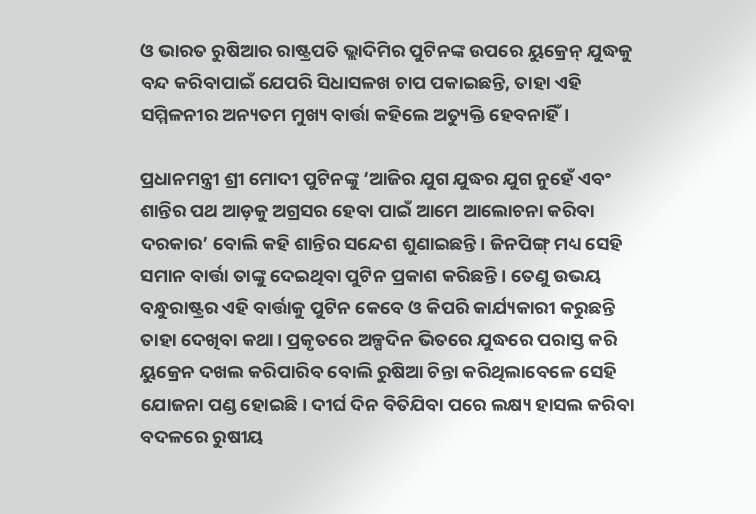ଓ ଭାରତ ରୁଷିଆର ରାଷ୍ଟ୍ରପତି ଭ୍ଲାଦିମିର ପୁଟିନଙ୍କ ଉପରେ ୟୁକ୍ରେନ୍‌ ଯୁଦ୍ଧକୁ ବନ୍ଦ କରିବାପାଇଁ ଯେପରି ସିଧାସଳଖ ଚାପ ପକାଇଛନ୍ତି, ତାହା ଏହି ସମ୍ମିଳନୀର ଅନ୍ୟତମ ମୁଖ୍ୟ ବାର୍ତ୍ତା କହିଲେ ଅତ୍ୟୁକ୍ତି ହେବନାହିଁ।

ପ୍ରଧାନମନ୍ତ୍ରୀ ଶ୍ରୀ ମୋଦୀ ପୁଟିନଙ୍କୁ ‘ଆଜିର ଯୁଗ ଯୁଦ୍ଧର ଯୁଗ ନୁହେଁ ଏବଂ ଶାନ୍ତିର ପଥ ଆଡ଼କୁ ଅଗ୍ରସର ହେବା ପାଇଁ ଆମେ ଆଲୋଚନା କରିବା ଦରକାର’ ବୋଲି କହି ଶାନ୍ତିର ସନ୍ଦେଶ ଶୁଣାଇଛନ୍ତି। ଜିନପିଙ୍ଗ୍‌ ମଧ୍ୟ ସେହି ସମାନ ବାର୍ତ୍ତା ତାଙ୍କୁ ଦେଇଥିବା ପୁଟିନ ପ୍ରକାଶ କରିଛନ୍ତି। ତେଣୁ ଉଭୟ ବନ୍ଧୁରାଷ୍ଟ୍ରର ଏହି ବାର୍ତ୍ତାକୁ ପୁଟିନ କେବେ ଓ କିପରି କାର୍ଯ୍ୟକାରୀ କରୁଛନ୍ତି ତାହା ଦେଖିବା କଥା। ପ୍ରକୃତରେ ଅଳ୍ପଦିନ ଭିତରେ ଯୁଦ୍ଧରେ ପରାସ୍ତ କରି ୟୁକ୍ରେନ ଦଖଲ କରିପାରିବ ବୋଲି ରୁଷିଆ ଚିନ୍ତା କରିଥିଲାବେଳେ ସେହି ଯୋଜନା ପଣ୍ଡ ହୋଇଛି। ଦୀର୍ଘ ଦିନ ବିତିଯିବା ପରେ ଲକ୍ଷ୍ୟ ହାସଲ କରିବା ବଦଳରେ ରୁଷୀୟ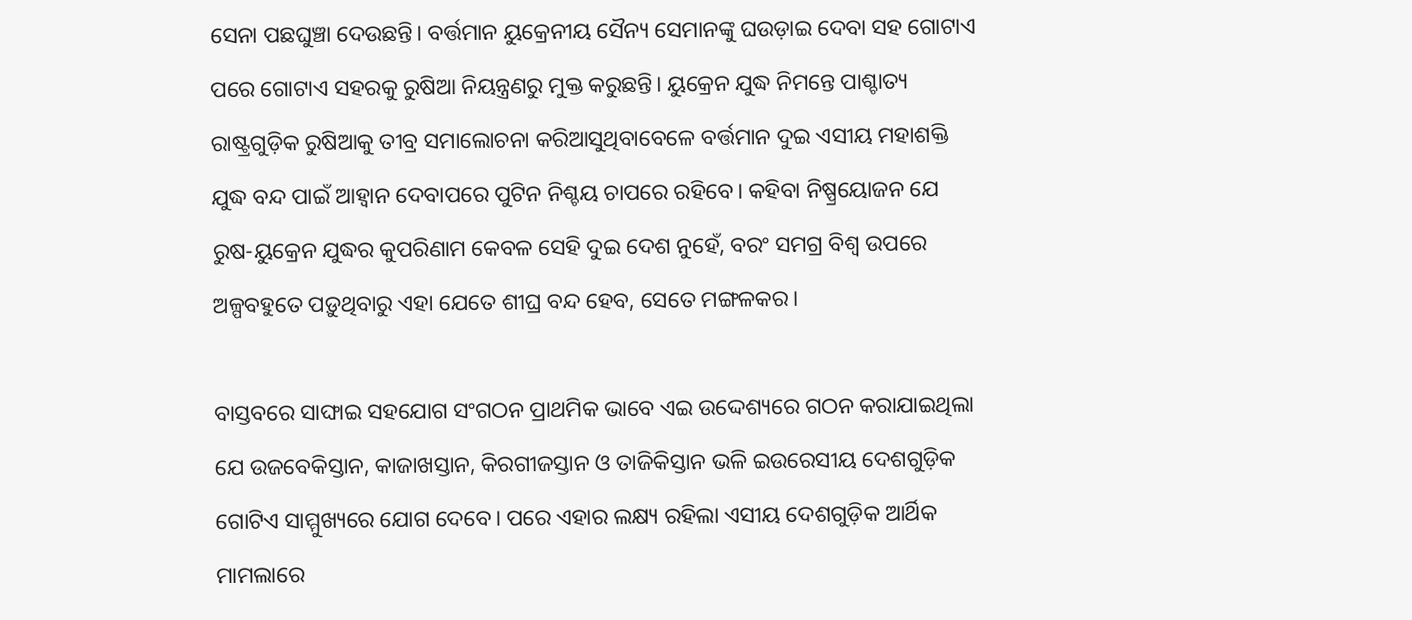ସେନା ପଛଘୁଞ୍ଚା ଦେଉଛନ୍ତି। ବର୍ତ୍ତମାନ ୟୁକ୍ରେନୀୟ ସୈନ୍ୟ ସେମାନଙ୍କୁ ଘଉଡ଼ାଇ ଦେବା ସହ ଗୋଟାଏ ପରେ ଗୋଟାଏ ସହରକୁ ରୁଷିଆ ନିୟନ୍ତ୍ରଣରୁ ମୁକ୍ତ କରୁଛନ୍ତି। ୟୁକ୍ରେନ ଯୁଦ୍ଧ ନିମନ୍ତେ ପାଶ୍ଚାତ୍ୟ ରାଷ୍ଟ୍ରଗୁଡ଼ିକ ରୁଷିଆକୁ ତୀବ୍ର ସମାଲୋଚନା କରିଆସୁଥିବାବେଳେ ବର୍ତ୍ତମାନ ଦୁଇ ଏସୀୟ ମହାଶକ୍ତି ଯୁଦ୍ଧ ବନ୍ଦ ପାଇଁ ଆହ୍ବାନ ଦେବାପରେ ପୁଟିନ ନିଶ୍ଚୟ ଚାପରେ ରହିବେ। କହିବା ନିଷ୍ପ୍ରୟୋଜନ ଯେ ରୁଷ-ୟୁକ୍ରେନ ଯୁଦ୍ଧର କୁପରିଣାମ କେବଳ ସେହି ଦୁଇ ଦେଶ ନୁହେଁ, ବରଂ ସମଗ୍ର ବିଶ୍ବ ଉପରେ ଅଳ୍ପବହୁତେ ପଡ଼ୁଥିବାରୁ ଏହା ଯେତେ ଶୀଘ୍ର ବନ୍ଦ ହେବ, ସେତେ ମଙ୍ଗଳକର।

ବାସ୍ତବରେ ସାଙ୍ଘାଇ ସହଯୋଗ ସଂଗଠନ ପ୍ରାଥମିକ ଭାବେ ଏଇ ଉଦ୍ଦେଶ୍ୟରେ ଗଠନ କରାଯାଇଥିଲା ଯେ ଉଜବେକିସ୍ତାନ, କାଜାଖସ୍ତାନ, କିରଗୀଜସ୍ତାନ ଓ ତାଜିକିସ୍ତାନ ଭଳି ଇଉରେସୀୟ ଦେଶଗୁଡ଼ିକ ଗୋଟିଏ ସାମ୍ମୁଖ୍ୟରେ ଯୋଗ ଦେବେ। ପରେ ଏହାର ଲକ୍ଷ୍ୟ ରହିଲା ଏସୀୟ ଦେଶଗୁଡ଼ିକ ଆର୍ଥିକ ମାମଲାରେ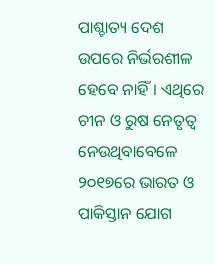ପାଶ୍ଚାତ୍ୟ ଦେଶ ଉପରେ ନିର୍ଭରଶୀଳ ହେବେ ନାହିଁ। ଏଥିରେ ଚୀନ ଓ ରୁଷ ନେତୃତ୍ବ ନେଉଥିବାବେଳେ ୨୦୧୭ରେ ଭାରତ ଓ ପାକିସ୍ତାନ ଯୋଗ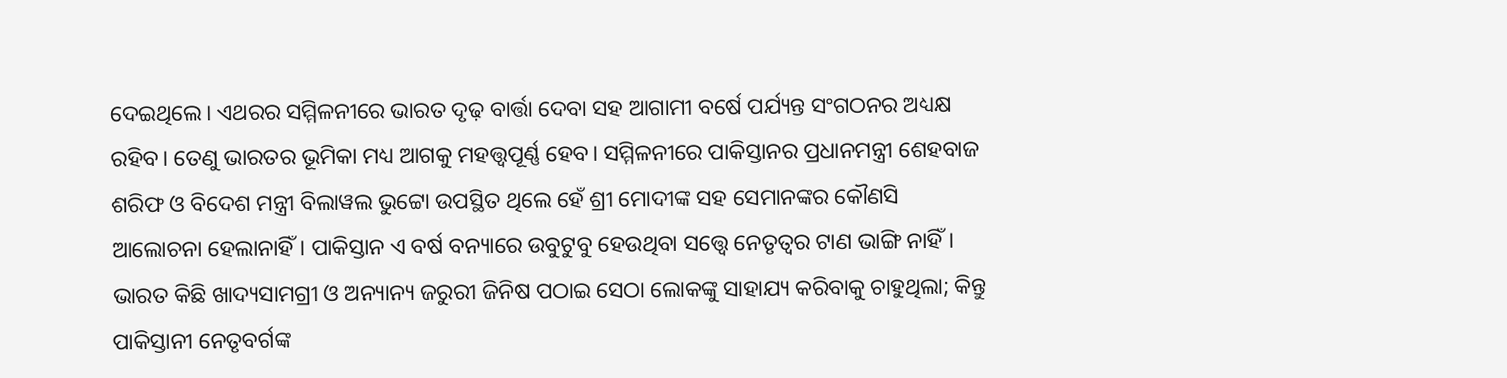ଦେଇଥିଲେ। ଏଥରର ସମ୍ମିଳନୀରେ ଭାରତ ଦୃଢ଼ ବାର୍ତ୍ତା ଦେବା ସହ ଆଗାମୀ ବର୍ଷେ ପର୍ଯ୍ୟନ୍ତ ସଂଗଠନର ଅଧ୍ୟକ୍ଷ ରହିବ। ତେଣୁ ଭାରତର ଭୂମିକା ମଧ୍ୟ ଆଗକୁ ମହତ୍ତ୍ବପୂର୍ଣ୍ଣ ହେବ। ସମ୍ମିଳନୀରେ ପାକିସ୍ତାନର ପ୍ରଧାନମନ୍ତ୍ରୀ ଶେହବାଜ ଶରିଫ ଓ ବିଦେଶ ମନ୍ତ୍ରୀ ବିଲାୱଲ ଭୁଟ୍ଟୋ ଉପସ୍ଥିତ ଥିଲେ ହେଁ ଶ୍ରୀ ମୋଦୀଙ୍କ ସହ ସେମାନଙ୍କର କୌଣସି ଆଲୋଚନା ହେଲାନାହିଁ। ପାକିସ୍ତାନ ଏ ବର୍ଷ ବନ୍ୟାରେ ଉବୁଟୁବୁ ହେଉଥିବା ସତ୍ତ୍ବେ ନେତୃତ୍ବର ଟାଣ ଭାଙ୍ଗି ନାହିଁ। ଭାରତ କିଛି ଖାଦ୍ୟସାମଗ୍ରୀ ଓ ଅନ୍ୟାନ୍ୟ ଜରୁରୀ ଜିନିଷ ପଠାଇ ସେଠା ଲୋକଙ୍କୁ ସାହାଯ୍ୟ କରିବାକୁ ଚାହୁଥିଲା; କିନ୍ତୁ ପାକିସ୍ତାନୀ ନେତୃବର୍ଗଙ୍କ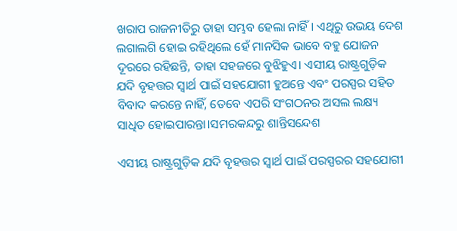ଖରାପ ରାଜନୀତିରୁ ତାହା ସମ୍ଭବ ହେଲା ନାହିଁ। ଏଥିରୁ ଉଭୟ ଦେଶ ଲଗାଲଗି ହୋଇ ରହିଥିଲେ ହେଁ ମାନସିକ ଭାବେ ବହୁ ଯୋଜନ ଦୂରରେ ରହିଛନ୍ତି, ତାହା ସହଜରେ ବୁଝିହୁଏ। ଏସୀୟ ରାଷ୍ଟ୍ରଗୁଡ଼ିକ ଯଦି ବୃହତ୍ତର ସ୍ବାର୍ଥ ପାଇଁ ସହଯୋଗୀ ହୁଅନ୍ତେ ଏବଂ ପରସ୍ପର ସହିତ ବିବାଦ କରନ୍ତେ ନାହିଁ, ତେବେ ଏପରି ସଂଗଠନର ଅସଲ ଲକ୍ଷ୍ୟ ସାଧିତ ହୋଇପାରନ୍ତା।ସମରକନ୍ଦରୁ ଶାନ୍ତିସନ୍ଦେଶ

ଏସୀୟ ରାଷ୍ଟ୍ରଗୁଡ଼ିକ ଯଦି ବୃହତ୍ତର ସ୍ବାର୍ଥ ପାଇଁ ପରସ୍ପରର ସହଯୋଗୀ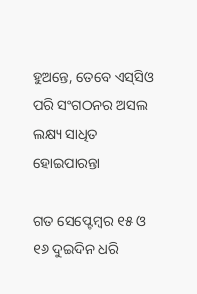ହୁଅନ୍ତେ, ତେବେ ଏସ୍‌ସିଓ ପରି ସଂଗଠନର ଅସଲ ଲକ୍ଷ୍ୟ ସାଧିତ ହୋଇପାରନ୍ତା

ଗତ ସେପ୍ଟେମ୍ବର ୧୫ ଓ ୧୬ ଦୁଇଦିନ ଧରି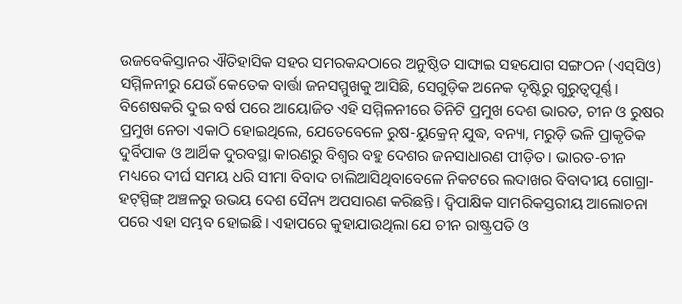ଉଜବେକିସ୍ତାନର ଐତିହାସିକ ସହର ସମରକନ୍ଦଠାରେ ଅନୁଷ୍ଠିତ ସାଙ୍ଘାଇ ସହଯୋଗ ସଙ୍ଗଠନ (ଏସ୍‌ସିଓ) ସମ୍ମିଳନୀରୁ ଯେଉଁ କେତେକ ବାର୍ତ୍ତା ଜନସମ୍ମୁଖକୁ ଆସିଛି, ସେଗୁଡ଼ିକ ଅନେକ ଦୃଷ୍ଟିରୁ ଗୁରୁତ୍ବପୂର୍ଣ୍ଣ। ବିଶେଷକରି ଦୁଇ ବର୍ଷ ପରେ ଆୟୋଜିତ ଏହି ସମ୍ମିଳନୀରେ ତିନିଟି ପ୍ରମୁଖ ଦେଶ ଭାରତ, ଚୀନ ଓ ରୁଷର ପ୍ରମୁଖ ନେତା ଏକାଠି ହୋଇଥିଲେ, ଯେତେବେଳେ ରୁଷ-ୟୁକ୍ରେନ୍‌ ଯୁଦ୍ଧ, ବନ୍ୟା, ମରୁଡ଼ି ଭଳି ପ୍ରାକୃତିକ ଦୁର୍ବିପାକ ଓ ଆର୍ଥିକ ଦୁରବସ୍ଥା କାରଣରୁ ବିଶ୍ବର ବହୁ ଦେଶର ଜନସାଧାରଣ ପୀଡ଼ିତ। ଭାରତ-ଚୀନ ମଧ୍ୟରେ ଦୀର୍ଘ ସମୟ ଧରି ସୀମା ବିବାଦ ଚାଲିଆସିଥିବାବେଳେ ନିକଟରେ ଲଦାଖର ବିବାଦୀୟ ଗୋଗ୍ରା-ହଟ୍‌ସ୍ପିଙ୍ଗ୍‌ ଅଞ୍ଚଳରୁ ଉଭୟ ଦେଶ ସୈନ୍ୟ ଅପସାରଣ କରିଛନ୍ତି। ଦ୍ବିପାକ୍ଷିକ ସାମରିକସ୍ତରୀୟ ଆଲୋଚନା ପରେ ଏହା ସମ୍ଭବ ହୋଇଛି। ଏହାପରେ କୁହାଯାଉଥିଲା ଯେ ଚୀନ ରାଷ୍ଟ୍ରପତି ଓ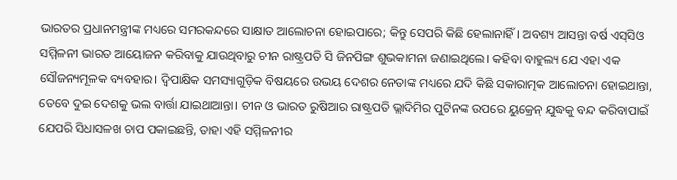ଭାରତର ପ୍ରଧାନମନ୍ତ୍ରୀଙ୍କ ମଧ୍ୟରେ ସମରକନ୍ଦରେ ସାକ୍ଷାତ ଆଲୋଚନା ହୋଇପାରେ; କିନ୍ତୁ ସେପରି କିଛି ହେଲାନାହିଁ। ଅବଶ୍ୟ ଆସନ୍ତା ବର୍ଷ ଏସ୍‌ସିଓ ସମ୍ମିଳନୀ ଭାରତ ଆୟୋଜନ କରିବାକୁ ଯାଉଥିବାରୁ ଚୀନ ରାଷ୍ଟ୍ରପତି ସି ଜିନପିଙ୍ଗ ଶୁଭକାମନା ଜଣାଇଥିଲେ। କହିବା ବାହୁଲ୍ୟ ଯେ ଏହା ଏକ ସୌଜନ୍ୟମୂଳକ ବ୍ୟବହାର। ଦ୍ବିପାକ୍ଷିକ ସମସ୍ୟାଗୁଡ଼ିକ ବିଷୟରେ ଉଭୟ ଦେଶର ନେତାଙ୍କ ମଧ୍ୟରେ ଯଦି କିଛି ସକାରାତ୍ମକ ଆଲୋଚନା ହୋଇଥାନ୍ତା, ତେବେ ଦୁଇ ଦେଶକୁ ଭଲ ବାର୍ତ୍ତା ଯାଇଥାଆନ୍ତା। ଚୀନ ଓ ଭାରତ ରୁଷିଆର ରାଷ୍ଟ୍ରପତି ଭ୍ଲାଦିମିର ପୁଟିନଙ୍କ ଉପରେ ୟୁକ୍ରେନ୍‌ ଯୁଦ୍ଧକୁ ବନ୍ଦ କରିବାପାଇଁ ଯେପରି ସିଧାସଳଖ ଚାପ ପକାଇଛନ୍ତି, ତାହା ଏହି ସମ୍ମିଳନୀର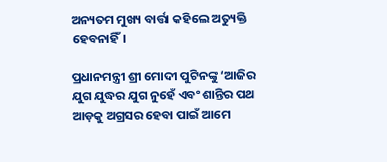ଅନ୍ୟତମ ମୁଖ୍ୟ ବାର୍ତ୍ତା କହିଲେ ଅତ୍ୟୁକ୍ତି ହେବନାହିଁ।

ପ୍ରଧାନମନ୍ତ୍ରୀ ଶ୍ରୀ ମୋଦୀ ପୁଟିନଙ୍କୁ ‘ଆଜିର ଯୁଗ ଯୁଦ୍ଧର ଯୁଗ ନୁହେଁ ଏବଂ ଶାନ୍ତିର ପଥ ଆଡ଼କୁ ଅଗ୍ରସର ହେବା ପାଇଁ ଆମେ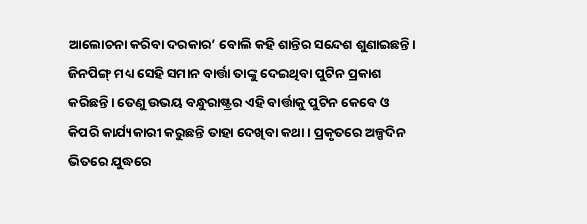ଆଲୋଚନା କରିବା ଦରକାର’ ବୋଲି କହି ଶାନ୍ତିର ସନ୍ଦେଶ ଶୁଣାଇଛନ୍ତି। ଜିନପିଙ୍ଗ୍‌ ମଧ୍ୟ ସେହି ସମାନ ବାର୍ତ୍ତା ତାଙ୍କୁ ଦେଇଥିବା ପୁଟିନ ପ୍ରକାଶ କରିଛନ୍ତି। ତେଣୁ ଉଭୟ ବନ୍ଧୁରାଷ୍ଟ୍ରର ଏହି ବାର୍ତ୍ତାକୁ ପୁଟିନ କେବେ ଓ କିପରି କାର୍ଯ୍ୟକାରୀ କରୁଛନ୍ତି ତାହା ଦେଖିବା କଥା। ପ୍ରକୃତରେ ଅଳ୍ପଦିନ ଭିତରେ ଯୁଦ୍ଧରେ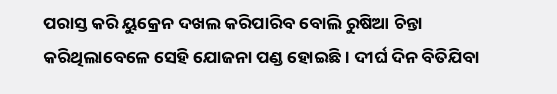ପରାସ୍ତ କରି ୟୁକ୍ରେନ ଦଖଲ କରିପାରିବ ବୋଲି ରୁଷିଆ ଚିନ୍ତା କରିଥିଲାବେଳେ ସେହି ଯୋଜନା ପଣ୍ଡ ହୋଇଛି। ଦୀର୍ଘ ଦିନ ବିତିଯିବା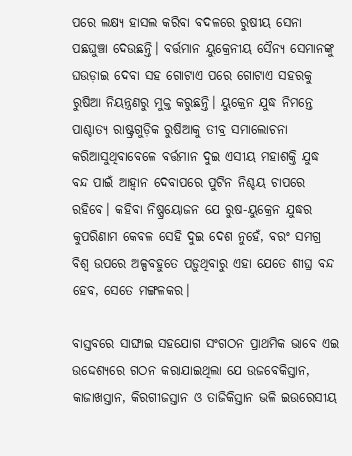ପରେ ଲକ୍ଷ୍ୟ ହାସଲ କରିବା ବଦଳରେ ରୁଷୀୟ ସେନା ପଛଘୁଞ୍ଚା ଦେଉଛନ୍ତି। ବର୍ତ୍ତମାନ ୟୁକ୍ରେନୀୟ ସୈନ୍ୟ ସେମାନଙ୍କୁ ଘଉଡ଼ାଇ ଦେବା ସହ ଗୋଟାଏ ପରେ ଗୋଟାଏ ସହରକୁ ରୁଷିଆ ନିୟନ୍ତ୍ରଣରୁ ମୁକ୍ତ କରୁଛନ୍ତି। ୟୁକ୍ରେନ ଯୁଦ୍ଧ ନିମନ୍ତେ ପାଶ୍ଚାତ୍ୟ ରାଷ୍ଟ୍ରଗୁଡ଼ିକ ରୁଷିଆକୁ ତୀବ୍ର ସମାଲୋଚନା କରିଆସୁଥିବାବେଳେ ବର୍ତ୍ତମାନ ଦୁଇ ଏସୀୟ ମହାଶକ୍ତି ଯୁଦ୍ଧ ବନ୍ଦ ପାଇଁ ଆହ୍ବାନ ଦେବାପରେ ପୁଟିନ ନିଶ୍ଚୟ ଚାପରେ ରହିବେ। କହିବା ନିଷ୍ପ୍ରୟୋଜନ ଯେ ରୁଷ-ୟୁକ୍ରେନ ଯୁଦ୍ଧର କୁପରିଣାମ କେବଳ ସେହି ଦୁଇ ଦେଶ ନୁହେଁ, ବରଂ ସମଗ୍ର ବିଶ୍ବ ଉପରେ ଅଳ୍ପବହୁତେ ପଡ଼ୁଥିବାରୁ ଏହା ଯେତେ ଶୀଘ୍ର ବନ୍ଦ ହେବ, ସେତେ ମଙ୍ଗଳକର।

ବାସ୍ତବରେ ସାଙ୍ଘାଇ ସହଯୋଗ ସଂଗଠନ ପ୍ରାଥମିକ ଭାବେ ଏଇ ଉଦ୍ଦେଶ୍ୟରେ ଗଠନ କରାଯାଇଥିଲା ଯେ ଉଜବେକିସ୍ତାନ, କାଜାଖସ୍ତାନ, କିରଗୀଜସ୍ତାନ ଓ ତାଜିକିସ୍ତାନ ଭଳି ଇଉରେସୀୟ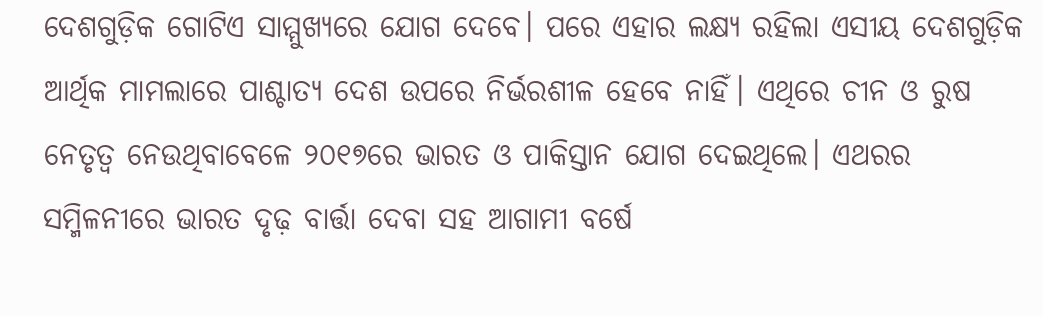ଦେଶଗୁଡ଼ିକ ଗୋଟିଏ ସାମ୍ମୁଖ୍ୟରେ ଯୋଗ ଦେବେ। ପରେ ଏହାର ଲକ୍ଷ୍ୟ ରହିଲା ଏସୀୟ ଦେଶଗୁଡ଼ିକ ଆର୍ଥିକ ମାମଲାରେ ପାଶ୍ଚାତ୍ୟ ଦେଶ ଉପରେ ନିର୍ଭରଶୀଳ ହେବେ ନାହିଁ। ଏଥିରେ ଚୀନ ଓ ରୁଷ ନେତୃତ୍ବ ନେଉଥିବାବେଳେ ୨୦୧୭ରେ ଭାରତ ଓ ପାକିସ୍ତାନ ଯୋଗ ଦେଇଥିଲେ। ଏଥରର ସମ୍ମିଳନୀରେ ଭାରତ ଦୃଢ଼ ବାର୍ତ୍ତା ଦେବା ସହ ଆଗାମୀ ବର୍ଷେ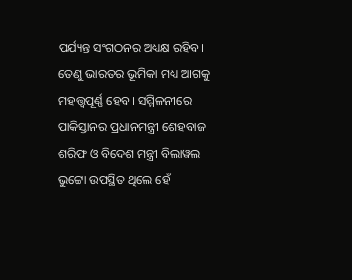ପର୍ଯ୍ୟନ୍ତ ସଂଗଠନର ଅଧ୍ୟକ୍ଷ ରହିବ। ତେଣୁ ଭାରତର ଭୂମିକା ମଧ୍ୟ ଆଗକୁ ମହତ୍ତ୍ବପୂର୍ଣ୍ଣ ହେବ। ସମ୍ମିଳନୀରେ ପାକିସ୍ତାନର ପ୍ରଧାନମନ୍ତ୍ରୀ ଶେହବାଜ ଶରିଫ ଓ ବିଦେଶ ମନ୍ତ୍ରୀ ବିଲାୱଲ ଭୁଟ୍ଟୋ ଉପସ୍ଥିତ ଥିଲେ ହେଁ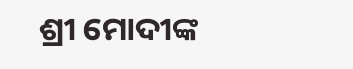ଶ୍ରୀ ମୋଦୀଙ୍କ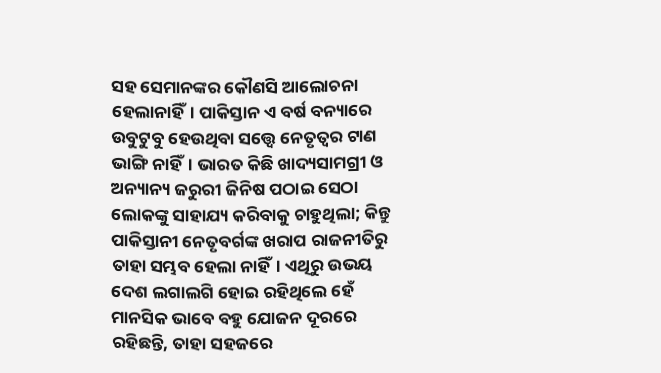ସହ ସେମାନଙ୍କର କୌଣସି ଆଲୋଚନା ହେଲାନାହିଁ। ପାକିସ୍ତାନ ଏ ବର୍ଷ ବନ୍ୟାରେ ଉବୁଟୁବୁ ହେଉଥିବା ସତ୍ତ୍ବେ ନେତୃତ୍ବର ଟାଣ ଭାଙ୍ଗି ନାହିଁ। ଭାରତ କିଛି ଖାଦ୍ୟସାମଗ୍ରୀ ଓ ଅନ୍ୟାନ୍ୟ ଜରୁରୀ ଜିନିଷ ପଠାଇ ସେଠା ଲୋକଙ୍କୁ ସାହାଯ୍ୟ କରିବାକୁ ଚାହୁଥିଲା; କିନ୍ତୁ ପାକିସ୍ତାନୀ ନେତୃବର୍ଗଙ୍କ ଖରାପ ରାଜନୀତିରୁ ତାହା ସମ୍ଭବ ହେଲା ନାହିଁ। ଏଥିରୁ ଉଭୟ ଦେଶ ଲଗାଲଗି ହୋଇ ରହିଥିଲେ ହେଁ ମାନସିକ ଭାବେ ବହୁ ଯୋଜନ ଦୂରରେ ରହିଛନ୍ତି, ତାହା ସହଜରେ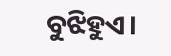ବୁଝିହୁଏ।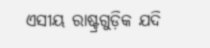ଏସୀୟ ରାଷ୍ଟ୍ରଗୁଡ଼ିକ ଯଦି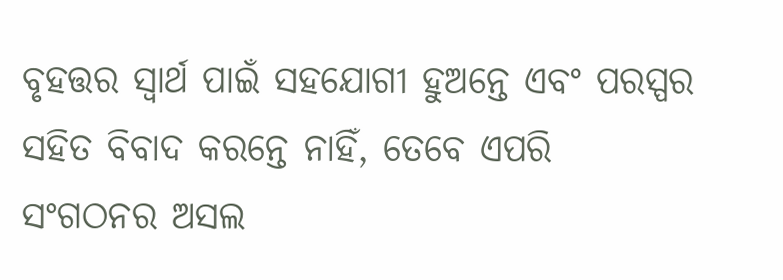ବୃହତ୍ତର ସ୍ବାର୍ଥ ପାଇଁ ସହଯୋଗୀ ହୁଅନ୍ତେ ଏବଂ ପରସ୍ପର ସହିତ ବିବାଦ କରନ୍ତେ ନାହିଁ, ତେବେ ଏପରି ସଂଗଠନର ଅସଲ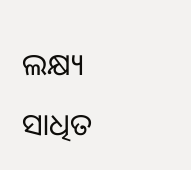ଲକ୍ଷ୍ୟ ସାଧିତ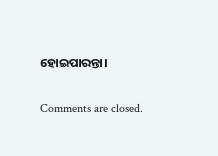ହୋଇପାରନ୍ତା।

Comments are closed.